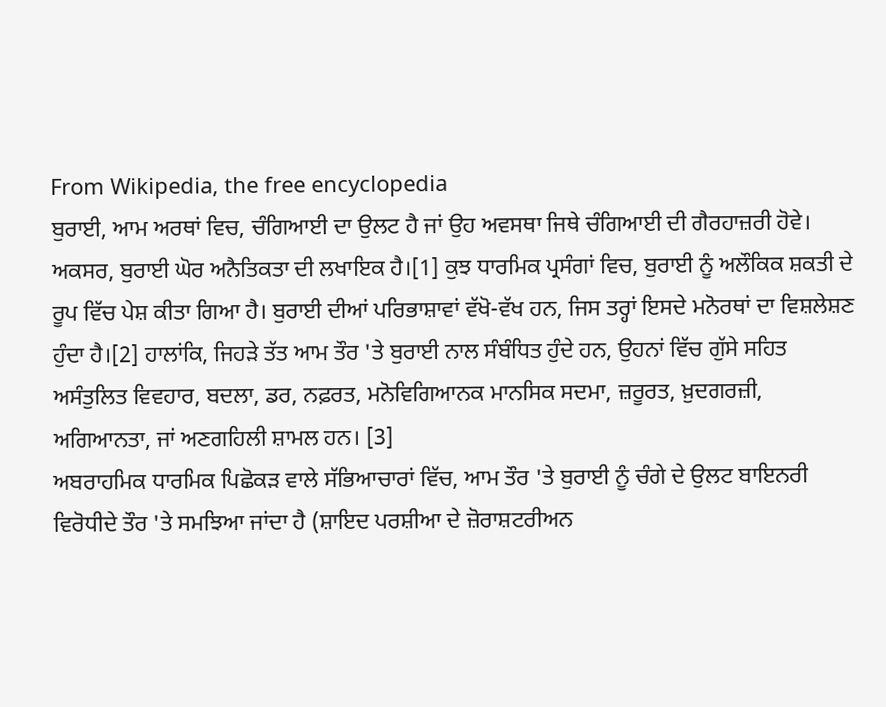From Wikipedia, the free encyclopedia
ਬੁਰਾਈ, ਆਮ ਅਰਥਾਂ ਵਿਚ, ਚੰਗਿਆਈ ਦਾ ਉਲਟ ਹੈ ਜਾਂ ਉਹ ਅਵਸਥਾ ਜਿਥੇ ਚੰਗਿਆਈ ਦੀ ਗੈਰਹਾਜ਼ਰੀ ਹੋਵੇ। ਅਕਸਰ, ਬੁਰਾਈ ਘੋਰ ਅਨੈਤਿਕਤਾ ਦੀ ਲਖਾਇਕ ਹੈ।[1] ਕੁਝ ਧਾਰਮਿਕ ਪ੍ਰਸੰਗਾਂ ਵਿਚ, ਬੁਰਾਈ ਨੂੰ ਅਲੌਕਿਕ ਸ਼ਕਤੀ ਦੇ ਰੂਪ ਵਿੱਚ ਪੇਸ਼ ਕੀਤਾ ਗਿਆ ਹੈ। ਬੁਰਾਈ ਦੀਆਂ ਪਰਿਭਾਸ਼ਾਵਾਂ ਵੱਖੋ-ਵੱਖ ਹਨ, ਜਿਸ ਤਰ੍ਹਾਂ ਇਸਦੇ ਮਨੋਰਥਾਂ ਦਾ ਵਿਸ਼ਲੇਸ਼ਣ ਹੁੰਦਾ ਹੈ।[2] ਹਾਲਾਂਕਿ, ਜਿਹੜੇ ਤੱਤ ਆਮ ਤੌਰ 'ਤੇ ਬੁਰਾਈ ਨਾਲ ਸੰਬੰਧਿਤ ਹੁੰਦੇ ਹਨ, ਉਹਨਾਂ ਵਿੱਚ ਗੁੱਸੇ ਸਹਿਤ ਅਸੰਤੁਲਿਤ ਵਿਵਹਾਰ, ਬਦਲਾ, ਡਰ, ਨਫ਼ਰਤ, ਮਨੋਵਿਗਿਆਨਕ ਮਾਨਸਿਕ ਸਦਮਾ, ਜ਼ਰੂਰਤ, ਖ਼ੁਦਗਰਜ਼ੀ, ਅਗਿਆਨਤਾ, ਜਾਂ ਅਣਗਹਿਲੀ ਸ਼ਾਮਲ ਹਨ। [3]
ਅਬਰਾਹਮਿਕ ਧਾਰਮਿਕ ਪਿਛੋਕੜ ਵਾਲੇ ਸੱਭਿਆਚਾਰਾਂ ਵਿੱਚ, ਆਮ ਤੌਰ 'ਤੇ ਬੁਰਾਈ ਨੂੰ ਚੰਗੇ ਦੇ ਉਲਟ ਬਾਇਨਰੀ ਵਿਰੋਧੀਦੇ ਤੌਰ 'ਤੇ ਸਮਝਿਆ ਜਾਂਦਾ ਹੈ (ਸ਼ਾਇਦ ਪਰਸ਼ੀਆ ਦੇ ਜ਼ੋਰਾਸ਼ਟਰੀਅਨ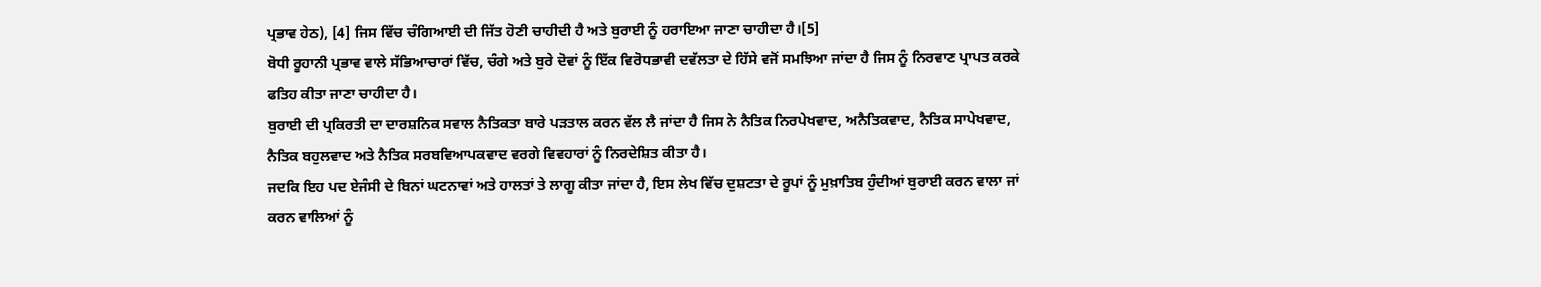ਪ੍ਰਭਾਵ ਹੇਠ), [4] ਜਿਸ ਵਿੱਚ ਚੰਗਿਆਈ ਦੀ ਜਿੱਤ ਹੋਣੀ ਚਾਹੀਦੀ ਹੈ ਅਤੇ ਬੁਰਾਈ ਨੂੰ ਹਰਾਇਆ ਜਾਣਾ ਚਾਹੀਦਾ ਹੈ।[5]
ਬੋਧੀ ਰੂਹਾਨੀ ਪ੍ਰਭਾਵ ਵਾਲੇ ਸੱਭਿਆਚਾਰਾਂ ਵਿੱਚ, ਚੰਗੇ ਅਤੇ ਬੁਰੇ ਦੋਵਾਂ ਨੂੰ ਇੱਕ ਵਿਰੋਧਭਾਵੀ ਦਵੱਲਤਾ ਦੇ ਹਿੱਸੇ ਵਜੋਂ ਸਮਝਿਆ ਜਾਂਦਾ ਹੈ ਜਿਸ ਨੂੰ ਨਿਰਵਾਣ ਪ੍ਰਾਪਤ ਕਰਕੇ ਫਤਿਹ ਕੀਤਾ ਜਾਣਾ ਚਾਹੀਦਾ ਹੈ।
ਬੁਰਾਈ ਦੀ ਪ੍ਰਕਿਰਤੀ ਦਾ ਦਾਰਸ਼ਨਿਕ ਸਵਾਲ ਨੈਤਿਕਤਾ ਬਾਰੇ ਪੜਤਾਲ ਕਰਨ ਵੱਲ ਲੈ ਜਾਂਦਾ ਹੈ ਜਿਸ ਨੇ ਨੈਤਿਕ ਨਿਰਪੇਖਵਾਦ, ਅਨੈਤਿਕਵਾਦ, ਨੈਤਿਕ ਸਾਪੇਖਵਾਦ, ਨੈਤਿਕ ਬਹੁਲਵਾਦ ਅਤੇ ਨੈਤਿਕ ਸਰਬਵਿਆਪਕਵਾਦ ਵਰਗੇ ਵਿਵਹਾਰਾਂ ਨੂੰ ਨਿਰਦੇਸ਼ਿਤ ਕੀਤਾ ਹੈ।
ਜਦਕਿ ਇਹ ਪਦ ਏਜੰਸੀ ਦੇ ਬਿਨਾਂ ਘਟਨਾਵਾਂ ਅਤੇ ਹਾਲਤਾਂ ਤੇ ਲਾਗੂ ਕੀਤਾ ਜਾਂਦਾ ਹੈ, ਇਸ ਲੇਖ ਵਿੱਚ ਦੁਸ਼ਟਤਾ ਦੇ ਰੂਪਾਂ ਨੂੰ ਮੁਖ਼ਾਤਿਬ ਹੁੰਦੀਆਂ ਬੁਰਾਈ ਕਰਨ ਵਾਲਾ ਜਾਂ ਕਰਨ ਵਾਲਿਆਂ ਨੂੰ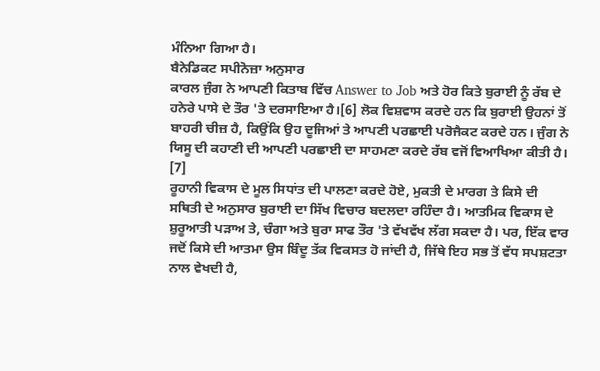ਮੰਨਿਆ ਗਿਆ ਹੈ।
ਬੈਨੇਡਿਕਟ ਸਪੀਨੋਜ਼ਾ ਅਨੁਸਾਰ
ਕਾਰਲ ਜੁੰਗ ਨੇ ਆਪਣੀ ਕਿਤਾਬ ਵਿੱਚ Answer to Job ਅਤੇ ਹੋਰ ਕਿਤੇ ਬੁਰਾਈ ਨੂੰ ਰੱਬ ਦੇ ਹਨੇਰੇ ਪਾਸੇ ਦੇ ਤੌਰ 'ਤੇ ਦਰਸਾਇਆ ਹੈ।[6] ਲੋਕ ਵਿਸ਼ਵਾਸ ਕਰਦੇ ਹਨ ਕਿ ਬੁਰਾਈ ਉਹਨਾਂ ਤੋਂ ਬਾਹਰੀ ਚੀਜ਼ ਹੈ, ਕਿਉਂਕਿ ਉਹ ਦੂਜਿਆਂ ਤੇ ਆਪਣੀ ਪਰਛਾਈ ਪਰੋਜੈਕਟ ਕਰਦੇ ਹਨ। ਜੁੰਗ ਨੇ ਯਿਸੂ ਦੀ ਕਹਾਣੀ ਦੀ ਆਪਣੀ ਪਰਛਾਈ ਦਾ ਸਾਹਮਣਾ ਕਰਦੇ ਰੱਬ ਵਜੋਂ ਵਿਆਖਿਆ ਕੀਤੀ ਹੈ। [7]
ਰੂਹਾਨੀ ਵਿਕਾਸ ਦੇ ਮੂਲ ਸਿਧਾਂਤ ਦੀ ਪਾਲਣਾ ਕਰਦੇ ਹੋਏ, ਮੁਕਤੀ ਦੇ ਮਾਰਗ ਤੇ ਕਿਸੇ ਦੀ ਸਥਿਤੀ ਦੇ ਅਨੁਸਾਰ ਬੁਰਾਈ ਦਾ ਸਿੱਖ ਵਿਚਾਰ ਬਦਲਦਾ ਰਹਿੰਦਾ ਹੈ। ਆਤਮਿਕ ਵਿਕਾਸ ਦੇ ਸ਼ੁਰੂਆਤੀ ਪੜਾਅ ਤੇ, ਚੰਗਾ ਅਤੇ ਬੁਰਾ ਸਾਫ ਤੌਰ 'ਤੇ ਵੱਖਵੱਖ ਲੱਗ ਸਕਦਾ ਹੈ। ਪਰ, ਇੱਕ ਵਾਰ ਜਦੋਂ ਕਿਸੇ ਦੀ ਆਤਮਾ ਉਸ ਬਿੰਦੂ ਤੱਕ ਵਿਕਸਤ ਹੋ ਜਾਂਦੀ ਹੈ, ਜਿੱਥੇ ਇਹ ਸਭ ਤੋਂ ਵੱਧ ਸਪਸ਼ਟਤਾ ਨਾਲ ਵੇਖਦੀ ਹੈ,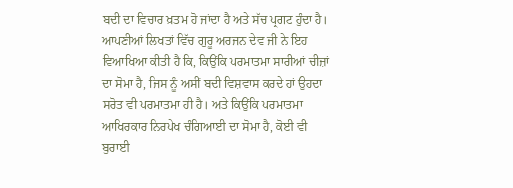ਬਦੀ ਦਾ ਵਿਚਾਰ ਖ਼ਤਮ ਹੋ ਜਾਂਦਾ ਹੈ ਅਤੇ ਸੱਚ ਪ੍ਰਗਟ ਹੁੰਦਾ ਹੈ। ਆਪਣੀਆਂ ਲਿਖਤਾਂ ਵਿੱਚ ਗੁਰੂ ਅਰਜਨ ਦੇਵ ਜੀ ਨੇ ਇਹ ਵਿਆਖਿਆ ਕੀਤੀ ਹੈ ਕਿ, ਕਿਉਂਕਿ ਪਰਮਾਤਮਾ ਸਾਰੀਆਂ ਚੀਜ਼ਾਂ ਦਾ ਸੋਮਾ ਹੈ, ਜਿਸ ਨੂੰ ਅਸੀਂ ਬਦੀ ਵਿਸ਼ਵਾਸ ਕਰਦੇ ਹਾਂ ਉਹਦਾ ਸਰੋਤ ਵੀ ਪਰਮਾਤਮਾ ਹੀ ਹੈ। ਅਤੇ ਕਿਉਂਕਿ ਪਰਮਾਤਮਾ ਆਖਿਰਕਾਰ ਨਿਰਪੇਖ ਚੰਗਿਆਈ ਦਾ ਸੋਮਾ ਹੈ, ਕੋਈ ਵੀ ਬੁਰਾਈ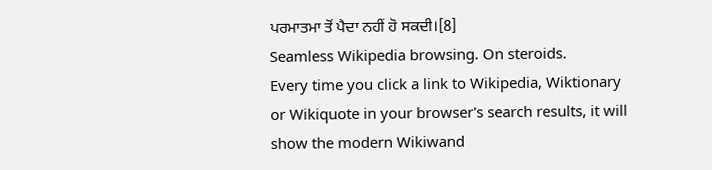ਪਰਮਾਤਮਾ ਤੋਂ ਪੈਦਾ ਨਹੀਂ ਹੋ ਸਕਦੀ।[8]
Seamless Wikipedia browsing. On steroids.
Every time you click a link to Wikipedia, Wiktionary or Wikiquote in your browser's search results, it will show the modern Wikiwand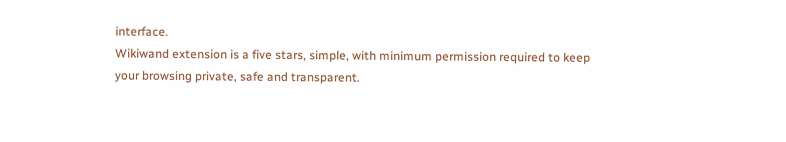interface.
Wikiwand extension is a five stars, simple, with minimum permission required to keep your browsing private, safe and transparent.